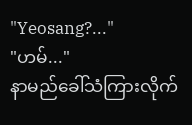"Yeosang?..."
"ဟမ်..."
နာမည်ခေါ်သံကြားလိုက်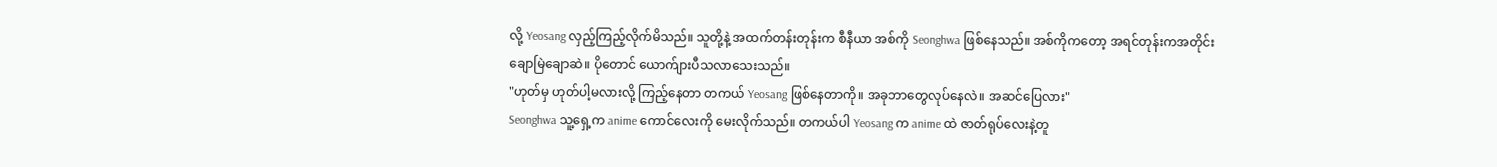လို့ Yeosang လှည့်ကြည့်လိုက်မိသည်။ သူတို့နဲ့ အထက်တန်းတုန်းက စီနီယာ အစ်ကို Seonghwa ဖြစ်နေသည်။ အစ်ကိုကတော့ အရင်တုန်းကအတိုင်း ချောမြဲချောဆဲ။ ပိုတောင် ယောက်ျားပီသလာသေးသည်။
"ဟုတ်မှ ဟုတ်ပါ့မလားလို့ ကြည့်နေတာ တကယ် Yeosang ဖြစ်နေတာကို။ အခုဘာတွေလုပ်နေလဲ။ အဆင်ပြေလား"
Seonghwa သူ့ရှေ့က anime ကောင်လေးကို မေးလိုက်သည်။ တကယ်ပါ Yeosang က anime ထဲ ဇာတ်ရုပ်လေးနဲ့တူ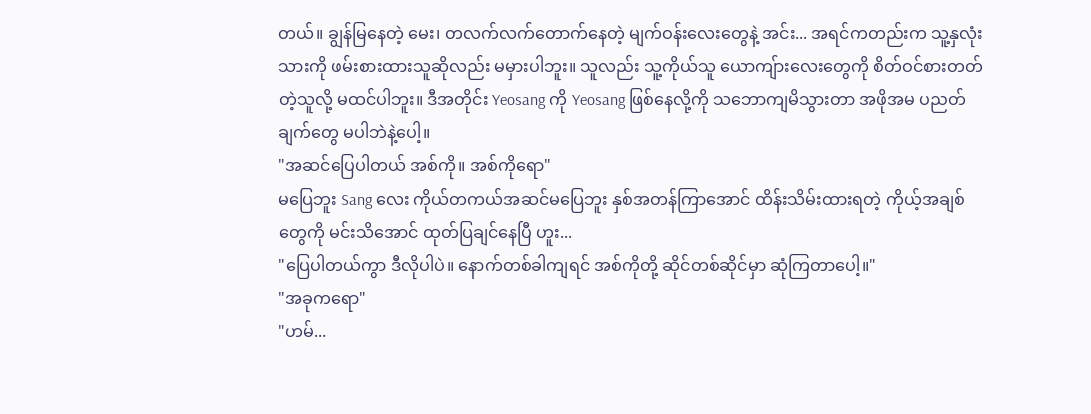တယ်။ ချွန်မြနေတဲ့ မေး၊ တလက်လက်တောက်နေတဲ့ မျက်ဝန်းလေးတွေနဲ့ အင်း... အရင်ကတည်းက သူ့နှလုံးသားကို ဖမ်းစားထားသူဆိုလည်း မမှားပါဘူး။ သူလည်း သူ့ကိုယ်သူ ယောကျ်ားလေးတွေကို စိတ်ဝင်စားတတ်တဲ့သူလို့ မထင်ပါဘူး။ ဒီအတိုင်း Yeosang ကို Yeosang ဖြစ်နေလို့ကို သဘောကျမိသွားတာ အဖိုအမ ပညတ်ချက်တွေ မပါဘဲနဲ့ပေါ့။
"အဆင်ပြေပါတယ် အစ်ကို။ အစ်ကိုရော"
မပြေဘူး Sang လေး ကိုယ်တကယ်အဆင်မပြေဘူး နှစ်အတန်ကြာအောင် ထိန်းသိမ်းထားရတဲ့ ကိုယ့်အချစ်တွေကို မင်းသိအောင် ထုတ်ပြချင်နေပြီ ဟူး...
"ပြေပါတယ်ကွာ ဒီလိုပါပဲ။ နောက်တစ်ခါကျရင် အစ်ကိုတို့ ဆိုင်တစ်ဆိုင်မှာ ဆုံကြတာပေါ့။"
"အခုကရော"
"ဟမ်...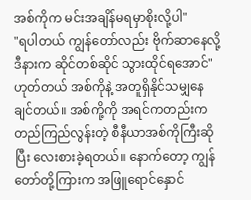အစ်ကိုက မင်းအချိန်မရမှာစိုးလို့ပါ"
"ရပါတယ် ကျွန်တော်လည်း ဗိုက်ဆာနေလို့ ဒီနားက ဆိုင်တစ်ဆိုင် သွားထိုင်ရအောင်"
ဟုတ်တယ် အစ်ကိုနဲ့ အတူရှိနိုင်သမျှနေချင်တယ်။ အစ်ကို့ကို အရင်ကတည်းက တည်ကြည်လွန်းတဲ့ စီနီယာအစ်ကိုကြီးဆိုပြီး လေးစားခဲ့ရတယ်။ နောက်တော့ ကျွန်တော်တို့ကြားက အဖြူရောင်နှောင်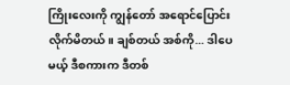ကြိုးလေးကို ကျွန်တော် အရောင်ပြောင်းလိုက်မိတယ်။ ချစ်တယ် အစ်ကို... ဒါပေမယ့် ဒီစကားက ဒီတစ်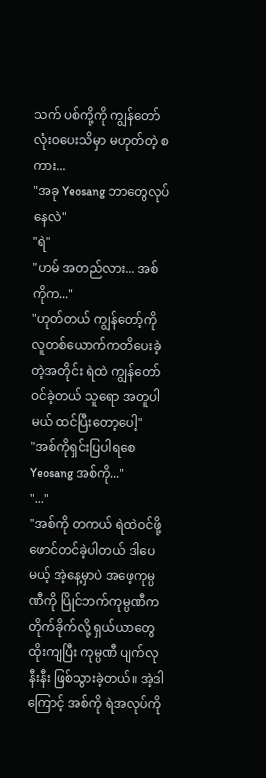သက် ပစ်ကို့ကို ကျွန်တော်လုံးဝပေးသိမှာ မဟုတ်တဲ့ စကား...
"အခု Yeosang ဘာတွေလုပ်နေလဲ"
"ရဲ"
"ဟမ် အတည်လား... အစ်ကိုက..."
"ဟုတ်တယ် ကျွန်တော့်ကို လူတစ်ယောက်ကတိပေးခဲ့တဲ့အတိုင်း ရဲထဲ ကျွန်တော်ဝင်ခဲ့တယ် သူရော အတူပါမယ် ထင်ပြီးတော့ပေါ့"
"အစ်ကိုရှင်းပြပါရစေ Yeosang အစ်ကို..."
"..."
"အစ်ကို တကယ် ရဲထဲဝင်ဖို့ ဖောင်တင်ခဲ့ပါတယ် ဒါပေမယ့် အဲ့နေ့မှာပဲ အဖေ့ကုမ္ပဏီကို ပြိုင်ဘက်ကုမ္ပဏီက တိုက်ခိုက်လို့ ရှယ်ယာတွေ ထိုးကျပြီး ကုမ္ပဏီ ပျက်လုနီးနီး ဖြစ်သွားခဲ့တယ်။ အဲ့ဒါကြောင့် အစ်ကို ရဲအလုပ်ကို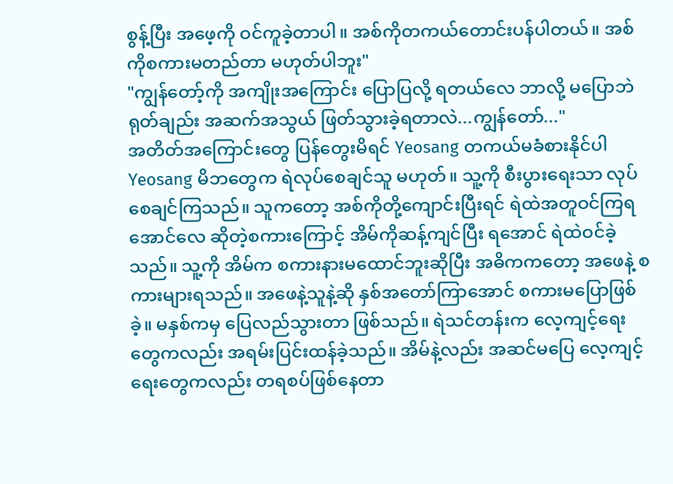စွန့်ပြီး အဖေ့ကို ဝင်ကူခဲ့တာပါ။ အစ်ကိုတကယ်တောင်းပန်ပါတယ်။ အစ်ကိုစကားမတည်တာ မဟုတ်ပါဘူး"
"ကျွန်တော့်ကို အကျိုးအကြောင်း ပြောပြလို့ ရတယ်လေ ဘာလို့ မပြောဘဲ ရုတ်ချည်း အဆက်အသွယ် ဖြတ်သွားခဲ့ရတာလဲ...ကျွန်တော်..."
အတိတ်အကြောင်းတွေ ပြန်တွေးမိရင် Yeosang တကယ်မခံစားနိုင်ပါ Yeosang မိဘတွေက ရဲလုပ်စေချင်သူ မဟုတ်။ သူ့ကို စီးပွားရေးသာ လုပ်စေချင်ကြသည်။ သူကတော့ အစ်ကိုတို့ကျောင်းပြီးရင် ရဲထဲအတူဝင်ကြရအောင်လေ ဆိုတဲ့စကားကြောင့် အိမ်ကိုဆန့်ကျင်ပြီး ရအောင် ရဲထဲဝင်ခဲ့သည်။ သူ့ကို အိမ်က စကားနားမထောင်ဘူးဆိုပြီး အဓိကကတော့ အဖေနဲ့ စကားများရသည်။ အဖေနဲ့သူနဲ့ဆို နှစ်အတော်ကြာအောင် စကားမပြောဖြစ်ခဲ့။ မနှစ်ကမှ ပြေလည်သွားတာ ဖြစ်သည်။ ရဲသင်တန်းက လေ့ကျင့်ရေးတွေကလည်း အရမ်းပြင်းထန်ခဲ့သည်။ အိမ်နဲ့လည်း အဆင်မပြေ လေ့ကျင့်ရေးတွေကလည်း တရစပ်ဖြစ်နေတာ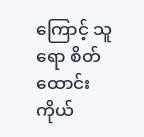ကြောင့် သူရော စိတ်ထောင်းကိုယ်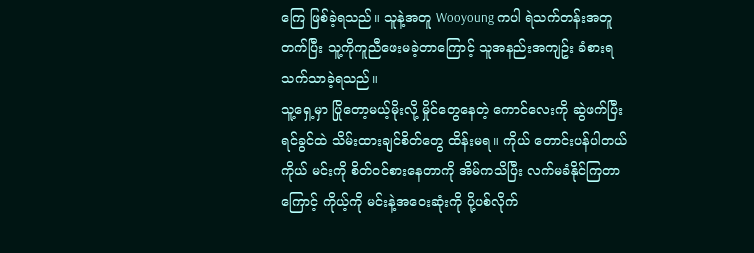ကြေ ဖြစ်ခဲ့ရသည်။ သူနဲ့အတူ Wooyoung ကပါ ရဲသက်တန်းအတူတက်ပြီး သူ့ကိုကူညီဖေးမခဲ့တာကြောင့် သူအနည်းအကျဥ်း ခံစားရသက်သာခဲ့ရသည်။
သူ့ရှေ့မှာ ပြိုတော့မယ့်မိုးလို့ မှိုင်တွေနေတဲ့ ကောင်လေးကို ဆွဲဖက်ပြီး ရင်ခွင်ထဲ သိမ်းထားချင်စိတ်တွေ ထိန်းမရ။ ကိုယ် တောင်းပန်ပါတယ် ကိုယ် မင်းကို စိတ်ဝင်စားနေတာကို အိမ်ကသိပြီး လက်မခံနိုင်ကြတာကြောင့် ကိုယ့်ကို မင်းနဲ့အဝေးဆုံးကို ပို့ပစ်လိုက်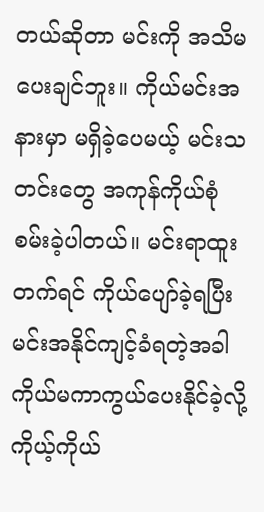တယ်ဆိုတာ မင်းကို အသိမပေးချင်ဘူး။ ကိုယ်မင်းအနားမှာ မရှိခဲ့ပေမယ့် မင်းသတင်းတွေ အကုန်ကိုယ်စုံစမ်းခဲ့ပါတယ်။ မင်းရာထူးတက်ရင် ကိုယ်ပျော်ခဲ့ရပြီး မင်းအနိုင်ကျင့်ခံရတဲ့အခါ ကိုယ်မကာကွယ်ပေးနိုင်ခဲ့လို့ ကိုယ့်ကိုယ်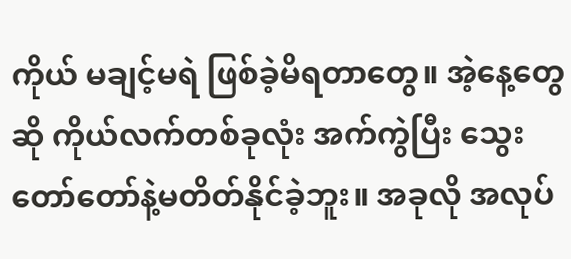ကိုယ် မချင့်မရဲ ဖြစ်ခဲ့မိရတာတွေ။ အဲ့နေ့တွေဆို ကိုယ်လက်တစ်ခုလုံး အက်ကွဲပြီး သွေးတော်တော်နဲ့မတိတ်နိုင်ခဲ့ဘူး။ အခုလို အလုပ်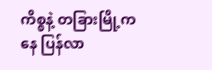ကိစ္စနဲ့ တခြားမြို့ကနေ ပြန်လာ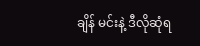ချိန် မင်းနဲ့ ဒီလိုဆုံရ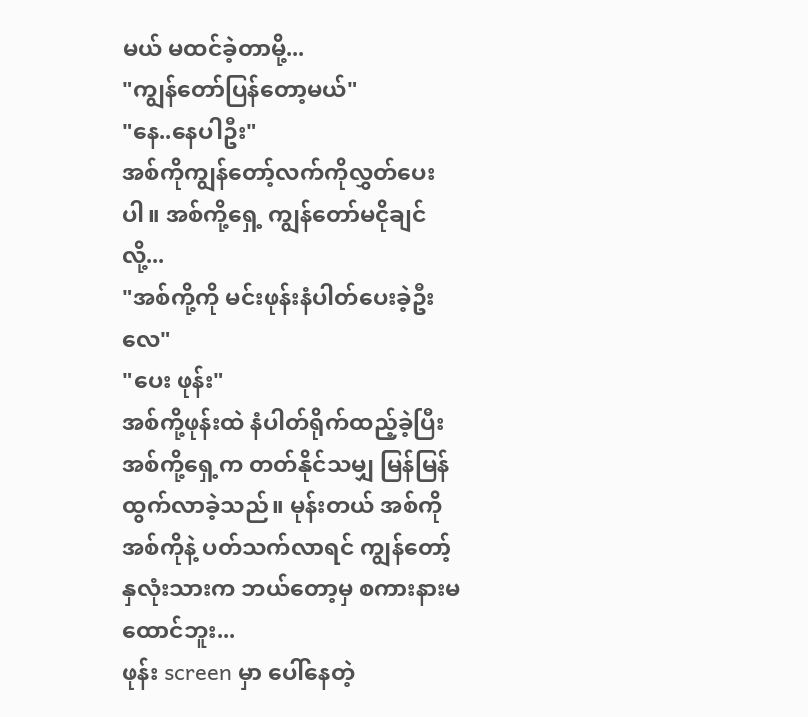မယ် မထင်ခဲ့တာမို့...
"ကျွန်တော်ပြန်တော့မယ်"
"နေ..နေပါဦး"
အစ်ကိုကျွန်တော့်လက်ကိုလွှတ်ပေးပါ။ အစ်ကို့ရှေ့ ကျွန်တော်မငိုချင်လို့...
"အစ်ကို့ကို မင်းဖုန်းနံပါတ်ပေးခဲ့ဦးလေ"
"ပေး ဖုန်း"
အစ်ကို့ဖုန်းထဲ နံပါတ်ရိုက်ထည့်ခဲ့ပြီး အစ်ကို့ရှေ့က တတ်နိုင်သမျှ မြန်မြန်ထွက်လာခဲ့သည်။ မုန်းတယ် အစ်ကို အစ်ကိုနဲ့ ပတ်သက်လာရင် ကျွန်တော့်နှလုံးသားက ဘယ်တော့မှ စကားနားမထောင်ဘူး...
ဖုန်း screen မှာ ပေါ်နေတဲ့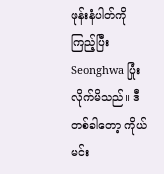ဖုန်းနံပါတ်ကို ကြည့်ပြီး Seonghwa ပြုံးလိုက်မိသည်။ ဒီတစ်ခါတော့ ကိုယ်မင်း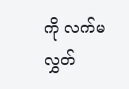ကို လက်မလွှတ်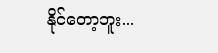နိုင်တော့ဘူး...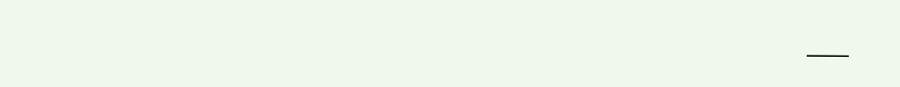___